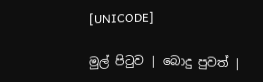[UNICODE]

මුල් පිටුව | බොදු පුවත් |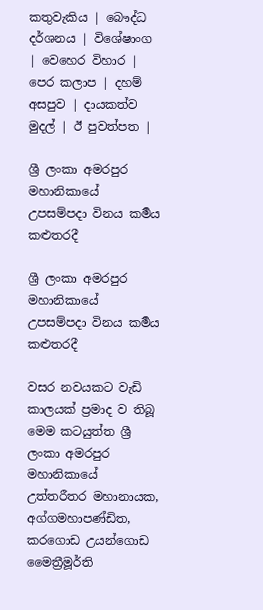කතුවැකිය | බෞද්ධ දර්ශනය | විශේෂාංග | වෙහෙර විහාර | පෙර කලාප | දහම් අසපුව | දායකත්ව මුදල් | ඊ පුවත්පත |

ශ්‍රී ලංකා අමරපුර මහානිකායේ උපසම්පදා විනය කර්‍මය කළුතරදී

ශ්‍රී ලංකා අමරපුර මහානිකායේ උපසම්පදා විනය කර්‍මය කළුතරදී

වසර නවයකට වැඩි කාලයක් ප්‍රමාද ව තිබූ මෙම කටයුත්ත ශ්‍රී ලංකා අමරපුර මහානිකායේ උත්තරීතර මහානායක, අග්ගමහාපණ්ඩිත, කරගොඩ උයන්ගොඩ මෛත්‍රීමූර්ති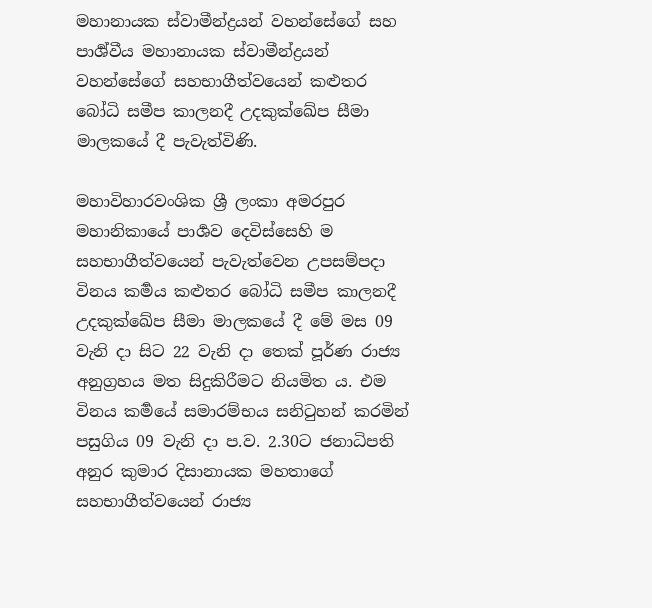මහානායක ස්වාමීන්ද්‍රයන් වහන්සේගේ සහ පාර්‍ශ්වීය මහානායක ස්වාමීන්ද්‍රයන් වහන්සේගේ සහභාගීත්වයෙන් කළුතර බෝධි සමීප කාලනදී උදකුක්ඛේප සීමා මාලකයේ දී පැවැත්විණි.

මහාවිහාරවංශික ශ්‍රී ලංකා අමරපුර මහානිකායේ පාර්‍ශව දෙවිස්සෙහි ම සහභාගීත්වයෙන් පැවැත්වෙන උපසම්පදා විනය කර්‍මය කළුතර බෝධි සමීප කාලනදී උදකුක්ඛේප සීමා මාලකයේ දී මේ මස 09 වැනි දා සිට 22 වැනි දා තෙක් පූර්ණ රාජ්‍ය අනුග්‍රහය මත සිදුකිරීමට නියමිත ය. එම විනය කර්‍මයේ සමාරම්භය සනිටුහන් කරමින් පසුගිය 09 වැනි දා ප.ව. 2.30ට ජනාධිපති අනුර කුමාර දිසානායක මහතාගේ සහභාගීත්වයෙන් රාජ්‍ය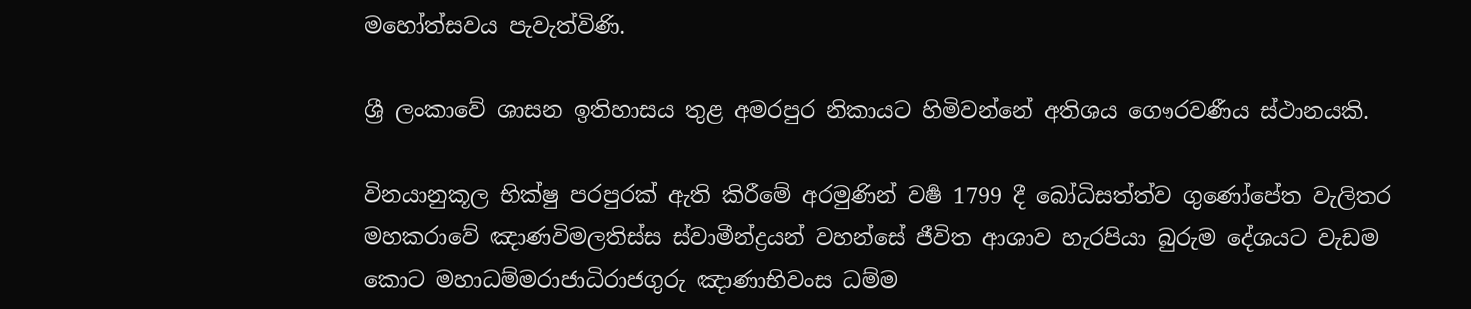මහෝත්සවය පැවැත්විණි.

ශ්‍රී ලංකාවේ ශාසන ඉතිහාසය තුළ අමරපුර නිකායට හිමිවන්නේ අතිශය ගෞරවණීය ස්ථානයකි.

විනයානුකූල භික්ෂු පරපුරක් ඇති කිරීමේ අරමුණින් වර්‍ෂ 1799 දී බෝධිසත්ත්ව ගුණෝපේත වැලිතර මහකරාවේ ඤාණවිමලතිස්ස ස්වාමීන්ද්‍රයන් වහන්සේ ජීවිත ආශාව හැරපියා බුරුම දේශයට වැඩම කොට මහාධම්මරාජාධිරාජගුරු ඤාණාභිවංස ධම්ම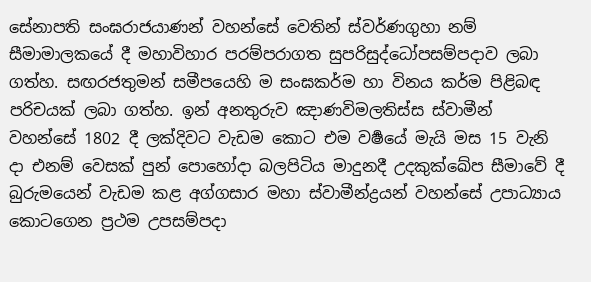සේනාපති සංඝරාජයාණන් වහන්සේ වෙතින් ස්වර්ණගුහා නම් සීමාමාලකයේ දී මහාවිහාර පරම්පරාගත සුපරිසුද්ධෝපසම්පදාව ලබා ගත්හ. සඟරජතුමන් සමීපයෙහි ම සංඝකර්ම හා විනය කර්ම පිළිබඳ පරිචයක් ලබා ගත්හ. ඉන් අනතුරුව ඤාණවිමලතිස්ස ස්වාමීන් වහන්සේ 1802 දී ලක්දිවට වැඩම කොට එම වර්‍ෂයේ මැයි මස 15 වැනි දා එනම් වෙසක් පුන් පොහෝදා බලපිටිය මාදුනදී උදකුක්ඛේප සීමාවේ දී බුරුමයෙන් වැඩම කළ අග්ගසාර මහා ස්වාමීන්ද්‍රයන් වහන්සේ උපාධ්‍යාය කොටගෙන ප්‍රථම උපසම්පදා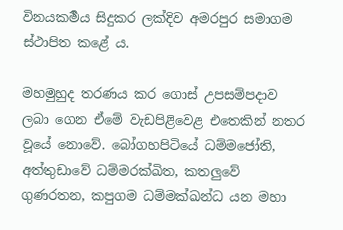විනයකර්‍මය සිදුකර ලක්දිව අමරපුර සමාගම ස්ථාපිත කළේ ය.

මහමුහුද තරණය කර ගොස් උපසම්පදාව ලබා ගෙන ඒමේ වැඩපිළිවෙළ එතෙකින් නතර වූයේ නොවේ. බෝගහපිටියේ ධම්මජෝති, අත්තුඩාවේ ධම්මරක්ඛිත, කතලුවේ ගුණරතන, කපුගම ධම්මක්ඛන්ධ යන මහා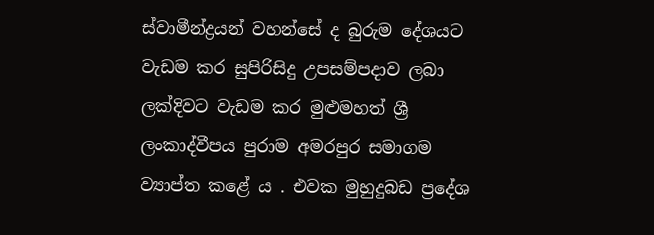ස්වාමීන්ද්‍රයන් වහන්සේ ද බුරුම දේශයට වැඩම කර සුපිරිසිදු උපසම්පදාව ලබා ලක්දිවට වැඩම කර මුළුමහත් ශ්‍රී ලංකාද්වීපය පුරාම අමරපුර සමාගම ව්‍යාප්ත කළේ ය . එවක මුහුදුබඩ ප්‍රදේශ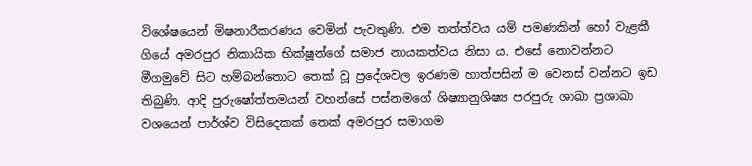විශේෂයෙන් මිෂනාරීකරණය වෙමින් පැවතුණි. එම තත්ත්වය යම් පමණකින් හෝ වැළකී ගියේ අමරපුර නිකායික භික්ෂූන්ගේ සමාජ නායකත්වය නිසා ය. එසේ නොවන්නට මීගමුවේ සිට හම්බන්තොට තෙක් වූ ප්‍රදේශවල ඉරණම හාත්පසින් ම වෙනස් වන්නට ඉඩ තිබුණි. ආදි පුරුෂෝත්තමයන් වහන්සේ පස්නමගේ ශිෂ්‍යානුශිෂ්‍ය පරපුරු ශාඛා ප්‍රශාඛා වශයෙන් පාර්ශ්ව විසිදෙකක් තෙක් අමරපුර සමාගම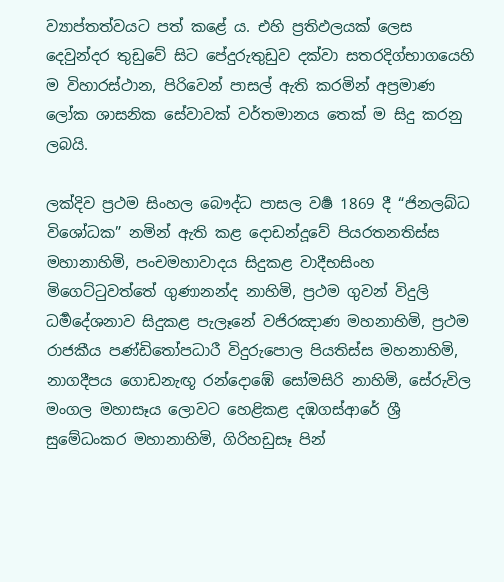ව්‍යාප්තත්වයට පත් කළේ ය. එහි ප්‍රතිඵලයක් ලෙස දෙවුන්දර තුඩුවේ සිට පේදුරුතුඩුව දක්වා සතරදිග්භාගයෙහි ම විහාරස්ථාන, පිරිවෙන් පාසල් ඇති කරමින් අප්‍රමාණ ලෝක ශාසනික සේවාවක් වර්තමානය තෙක් ම සිදු කරනු ලබයි.

ලක්දිව ප්‍රථම සිංහල බෞද්ධ පාසල වර්‍ෂ 1869 දී “ජිනලබ්ධ විශෝධක” නමින් ඇති කළ දොඩන්දූවේ පියරතනතිස්ස මහානාහිමි, පංචමහාවාදය සිදුකළ වාදීභසිංහ මිගෙට්ටුවත්තේ ගුණානන්ද නාහිමි, ප්‍රථම ගුවන් විදුලි ධර්‍මදේශනාව සිදුකළ පැලෑනේ වජිරඤාණ මහනාහිමි, ප්‍රථම රාජකීය පණ්ඩිතෝපධාරී විදුරුපොල පියතිස්ස මහනාහිමි, නාගදීපය ගොඩනැඟූ රන්දොඹේ සෝමසිරි නාහිමි, සේරුවිල මංගල මහාසෑය ලොවට හෙළිකළ දඹගස්ආරේ ශ්‍රී සුමේධංකර මහානාහිමි, ගිරිහඩුසෑ පින්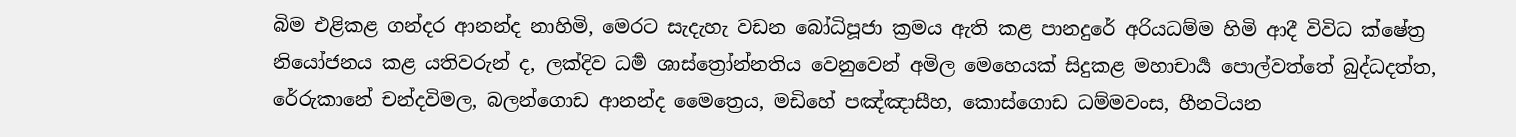බිම එළිකළ ගන්දර ආනන්ද නාහිමි, මෙරට සැදැහැ වඩන බෝධිපූජා ක්‍රමය ඇති කළ පානදුරේ අරියධම්ම හිමි ආදී විවිධ ක්ෂේත්‍ර නියෝජනය කළ යතිවරුන් ද, ලක්දිව ධර්‍ම ශාස්ත්‍රෝන්නතිය වෙනුවෙන් අමිල මෙහෙයක් සිදුකළ මහාචාර්‍ය පොල්වත්තේ බුද්ධදත්ත, රේරුකානේ චන්දවිමල, බලන්ගොඩ ආනන්ද මෛත්‍රෙය, මඩිහේ පඤ්ඤාසීහ, කොස්ගොඩ ධම්මවංස, හීනටියන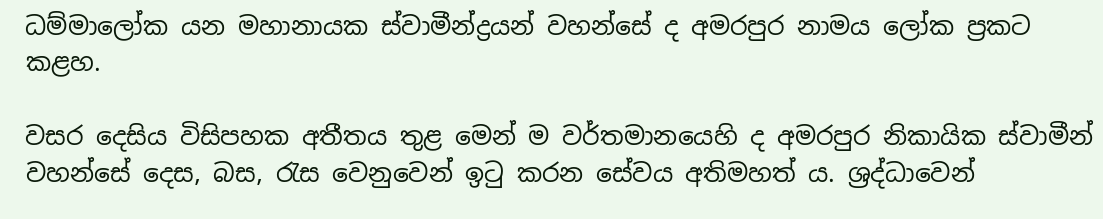ධම්මාලෝක යන මහානායක ස්වාමීන්ද්‍රයන් වහන්සේ ද අමරපුර නාමය ලෝක ප්‍රකට කළහ.

වසර දෙසිය විසිපහක අතීතය තුළ මෙන් ම වර්තමානයෙහි ද අමරපුර නිකායික ස්වාමීන් වහන්සේ දෙස, බස, රැස වෙනුවෙන් ඉටු කරන සේවය අතිමහත් ය. ශ්‍රද්ධාවෙන්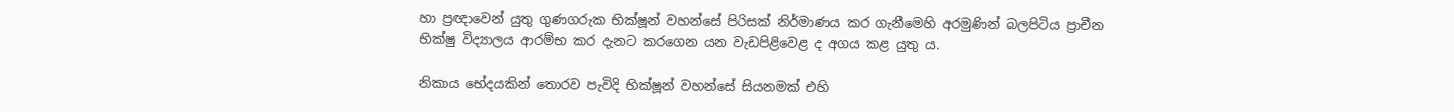හා ප්‍රඥාවෙන් යුතු ගුණගරුක භික්ෂූන් වහන්සේ පිරිසක් නිර්මාණය කර ගැනීමෙහි අරමුණින් බලපිටිය ප්‍රාචීන භික්ෂු විද්‍යාලය ආරම්භ කර දැනට කරගෙන යන වැඩපිළිවෙළ ද අගය කළ යුතු ය.

නිකාය භේදයකින් තොරව පැවිදි භික්ෂූන් වහන්සේ සියනමක් එහි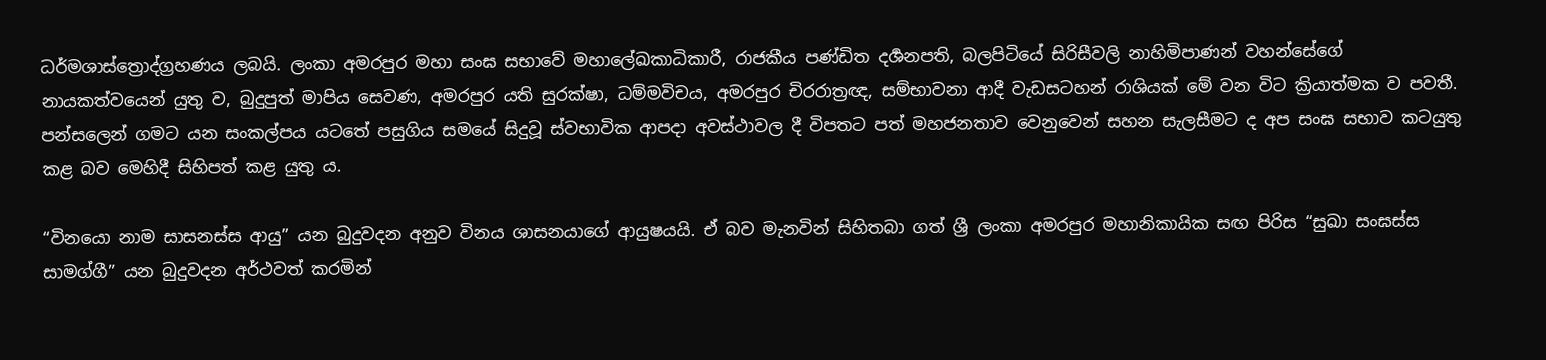ධර්මශාස්ත්‍රොද්ග්‍රහණය ලබයි. ලංකා අමරපුර මහා සංඝ සභාවේ මහාලේඛකාධිකාරී, රාජකීය පණ්ඩිත දර්‍ශනපති, බලපිටියේ සිරිසීවලි නාහිමිපාණන් වහන්සේගේ නායකත්වයෙන් යුතු ව, බුදුපුත් මාපිය සෙවණ, අමරපුර යති සුරක්ෂා, ධම්මවිචය, අමරපුර චිරරාත්‍රඥ, සම්භාවනා ආදී වැඩසටහන් රාශියක් මේ වන විට ක්‍රියාත්මක ව පවතී. පන්සලෙන් ගමට යන සංකල්පය යටතේ පසුගිය සමයේ සිදුවූ ස්වභාවික ආපදා අවස්ථාවල දී විපතට පත් මහජනතාව වෙනුවෙන් සහන සැලසීමට ද අප සංඝ සභාව කටයුතු කළ බව මෙහිදී සිහිපත් කළ යුතු ය.

“විනයො නාම සාසනස්ස ආයු” යන බුදුවදන අනුව විනය ශාසනයාගේ ආයුෂයයි. ඒ බව මැනවින් සිහිතබා ගත් ශ්‍රී ලංකා අමරපුර මහානිකායික සඟ පිරිස “සුඛා සංඝස්ස සාමග්ගී” යන බුදුවදන අර්ථවත් කරමින්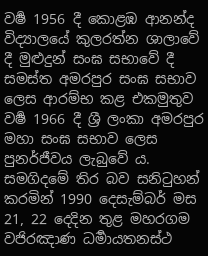වර්‍ෂ 1956 දී කොළඹ ආනන්ද විද්‍යාලයේ කුලරත්න ශාලාවේ දී මුළුදුන් සංඝ සභාවේ දී සමස්ත අමරපුර සංඝ සභාව ලෙස ආරම්භ කළ එකමුතුව වර්‍ෂ 1966 දී ශ්‍රී ලංකා අමරපුර මහා සංඝ සභාව ලෙස පුනර්ජීවය ලැබුවේ ය. සමගිදමේ තිර බව සනිටුහන් කරමින් 1990 දෙසැම්බර් මස 21, 22 දෙදින තුළ මහරගම වජිරඤාණ ධර්‍මායතනස්ථ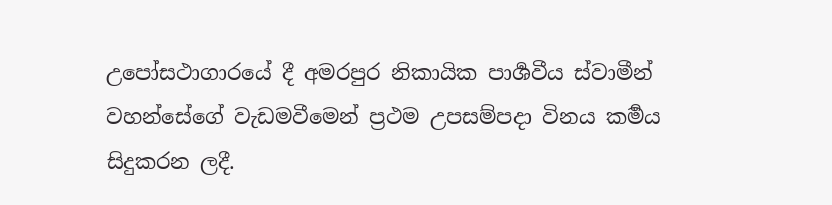උපෝසථාගාරයේ දී අමරපුර නිකායික පාර්‍ශවීය ස්වාමීන් වහන්සේගේ වැඩමවීමෙන් ප්‍රථම උපසම්පදා විනය කර්‍මය සිදුකරන ලදී.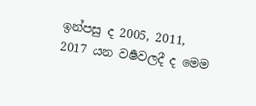ඉන්පසු ද 2005, 2011, 2017 යන වර්‍ෂවලදී ද මෙම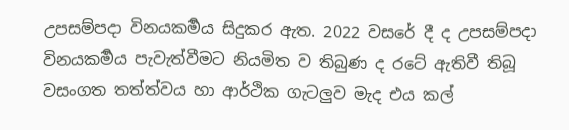උපසම්පදා විනයකර්‍මය සිදුකර ඇත. 2022 වසරේ දී ද උපසම්පදා විනයකර්‍මය පැවැත්වීමට නියමිත ව තිබුණ ද රටේ ඇතිවී තිබූ වසංගත තත්ත්වය හා ආර්ථික ගැටලුව මැද එය කල්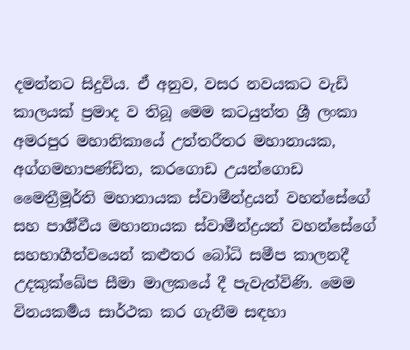දමන්නට සිදුවිය. ඒ අනුව, වසර නවයකට වැඩි කාලයක් ප්‍රමාද ව තිබූ මෙම කටයුත්ත ශ්‍රී ලංකා අමරපුර මහානිකායේ උත්තරීතර මහානායක, අග්ගමහාපණ්ඩිත, කරගොඩ උයන්ගොඩ මෛත්‍රීමූර්ති මහානායක ස්වාමීන්ද්‍රයන් වහන්සේගේ සහ පාර්‍ශ්වීය මහානායක ස්වාමීන්ද්‍රයන් වහන්සේගේ සහභාගීත්වයෙන් කළුතර බෝධි සමීප කාලනදී උදකුක්ඛේප සීමා මාලකයේ දී පැවැත්විණි. මෙම විනයකර්‍මය සාර්ථක කර ගැනීම සඳහා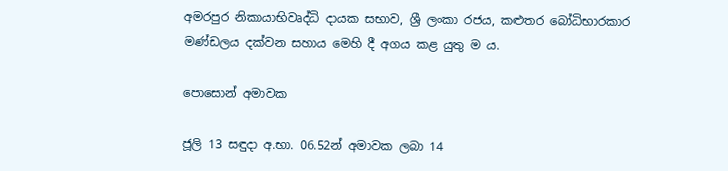අමරපුර නිකායාභිවෘද්ධි දායක සභාව, ශ්‍රී ලංකා රජය, කළුතර බෝධිභාරකාර මණ්ඩලය දක්වන සහාය මෙහි දී අගය කළ යුතු ම ය.

පොසොන් අමාවක

ජූලි 13 සඳුදා අ.භා. 06.52න් අමාවක ලබා 14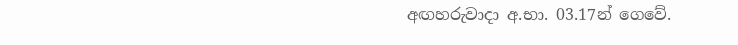අඟහරුවාදා අ.භා. 03.17න් ගෙවේ.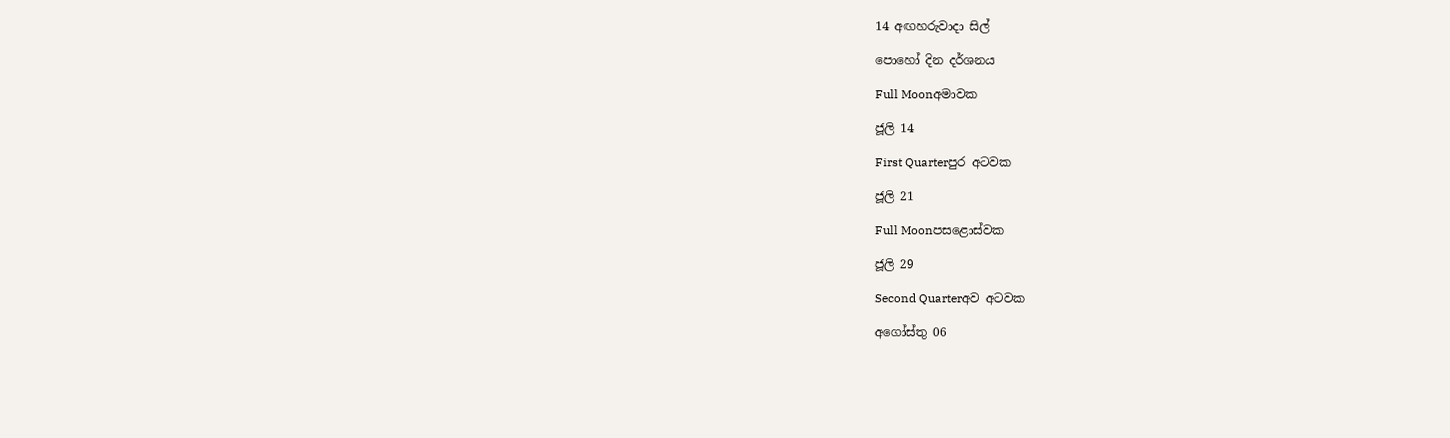14 අඟහරුවාදා සිල්

පොහෝ දින දර්ශනය

Full Moonඅමාවක

ජූලි 14

First Quarterපුර අටවක

ජූලි 21

Full Moonපසළොස්වක

ජූලි 29

Second Quarterඅව අටවක

අගෝස්තු 06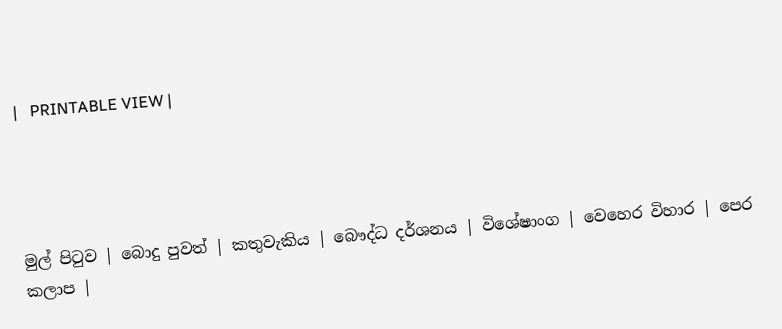|   PRINTABLE VIEW |




මුල් පිටුව | බොදු පුවත් | කතුවැකිය | බෞද්ධ දර්ශනය | විශේෂාංග | වෙහෙර විහාර | පෙර කලාප |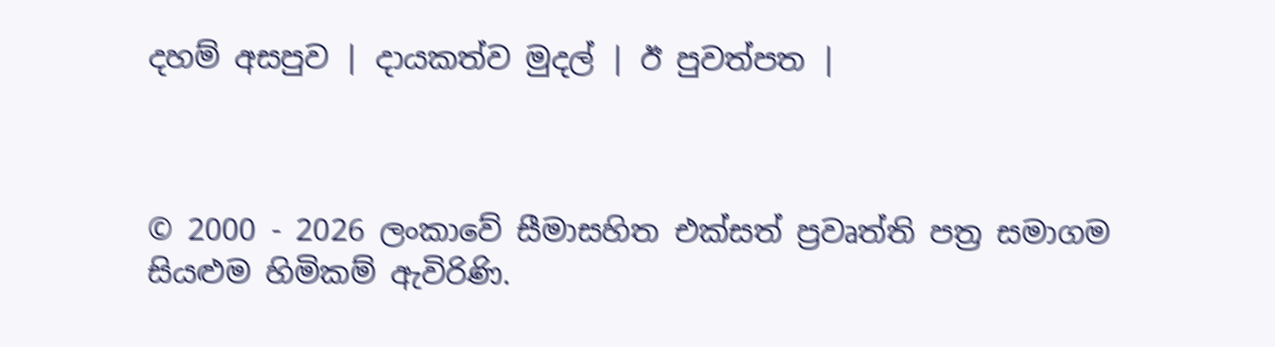දහම් අසපුව | දායකත්ව මුදල් | ඊ පුවත්පත |



© 2000 - 2026 ලංකාවේ සීමාසහිත එක්සත් ප්‍රවෘත්ති පත්‍ර සමාගම
සියළුම හිමිකම් ඇවිරිණි.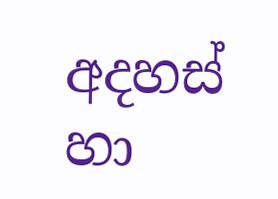අදහස් හා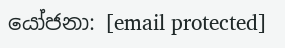යෝජනා: [email protected]